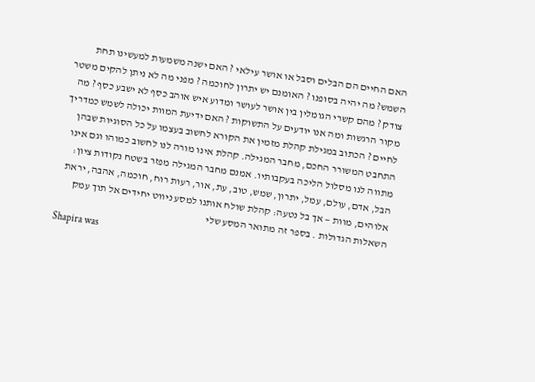האם החיים הם הבלים וסבל או אושר עילאי ? האם ישנה משמעות למעשינו תחת השמש? מה יהיה בסופנו ? האומנם יש יתרון לחוכמה ? מפני מה לא ניתן להקים משטר צודק ? מהם קשרי הגומלין בין אושר לעושר ומדוע איש אוהב כסף לא ישבע כסף ? מה מקור הרגשות ומה אנו יודעים על התשוקות ? האם ידיעת המוות יכולה לשמש כמדריך לחיים ? הכתוב במגילת קהלת מזמין את הקורא לחשוב בעצמו על כל הסוגיות שבהן התחבט המשורר החכם, מחבר המגילה. קהלת אינו מורה לנו לחשוב כמוהו וגם אינו מתווה לנו מסלול הליכה בעקבותיו. אמנם מחבר המגילה מפזר בשטח נקודות ציון: הבל, אדם, עולם, עמל, יתרון, שמש, טוב, עת, אור, רעות רוח, חוכמה, אהבה, יראת אלוהים, מוות — אך בל נטעה: קהלת שולח אותנו למסע ניווט יחידים אל תוך עמק השאלות הגדולות . בספר זה מתואר המסע שלי
Shapira was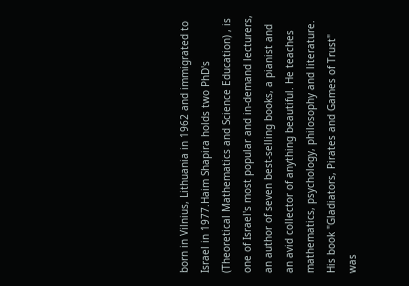born in Vilnius, Lithuania in 1962 and immigrated to Israel in 1977.Haim Shapira holds two PhD's (Theoretical Mathematics and Science Education) , is one of Israel's most popular and in-demand lecturers, an author of seven best-selling books, a pianist and an avid collector of anything beautiful. He teaches mathematics, psychology, philosophy and literature. His book "Gladiators, Pirates and Games of Trust" was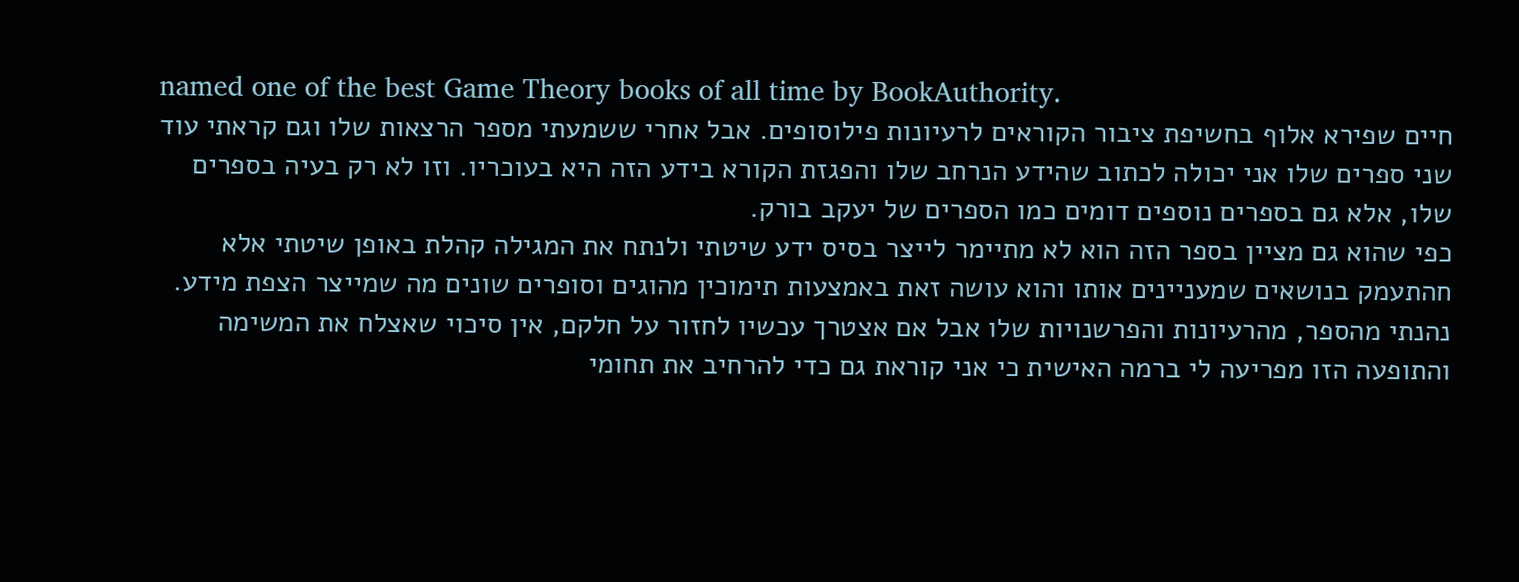named one of the best Game Theory books of all time by BookAuthority.
חיים שפירא אלוף בחשיפת ציבור הקוראים לרעיונות פילוסופים. אבל אחרי ששמעתי מספר הרצאות שלו וגם קראתי עוד שני ספרים שלו אני יכולה לכתוב שהידע הנרחב שלו והפגזת הקורא בידע הזה היא בעוכריו. וזו לא רק בעיה בספרים שלו, אלא גם בספרים נוספים דומים כמו הספרים של יעקב בורק.
כפי שהוא גם מציין בספר הזה הוא לא מתיימר לייצר בסיס ידע שיטתי ולנתח את המגילה קהלת באופן שיטתי אלא חהתעמק בנושאים שמעניינים אותו והוא עושה זאת באמצעות תימוכין מהוגים וסופרים שונים מה שמייצר הצפת מידע.
נהנתי מהספר, מהרעיונות והפרשנויות שלו אבל אם אצטרך עכשיו לחזור על חלקם, אין סיכוי שאצלח את המשימה והתופעה הזו מפריעה לי ברמה האישית כי אני קוראת גם כדי להרחיב את תחומי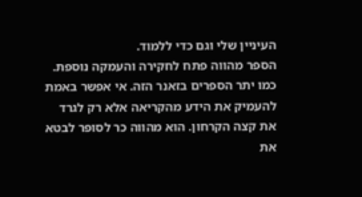העיניין שלי וגם כדי ללמוד.
הספר מהווה פתח לחקירה והעמקה נוספת. כמו יתר הספרים בזאנר הזה. אי אפשר באמת להעמיק את הידע מהקריאה אלא רק לגרד את קצה הקרחון. הוא מהווה כר לסופר לבטא את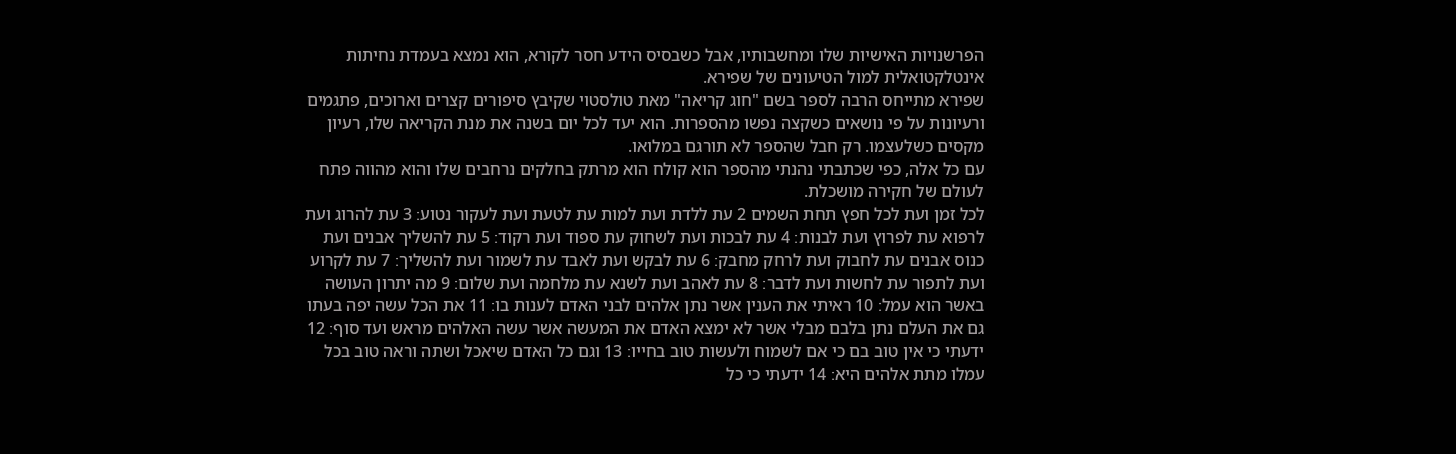הפרשנויות האישיות שלו ומחשבותיו, אבל כשבסיס הידע חסר לקורא, הוא נמצא בעמדת נחיתות אינטלקטואלית למול הטיעונים של שפירא.
שפירא מתייחס הרבה לספר בשם "חוג קריאה" מאת טולסטוי שקיבץ סיפורים קצרים וארוכים, פתגמים ורעיונות על פי נושאים כשקצה נפשו מהספרות. הוא יעד לכל יום בשנה את מנת הקריאה שלו, רעיון מקסים כשלעצמו. רק חבל שהספר לא תורגם במלואו.
עם כל אלה, כפי שכתבתי נהנתי מהספר הוא קולח הוא מרתק בחלקים נרחבים שלו והוא מהווה פתח לעולם של חקירה מושכלת.
לכל זמן ועת לכל חפץ תחת השמים 2 עת ללדת ועת למות עת לטעת ועת לעקור נטוע׃ 3 עת להרוג ועת לרפוא עת לפרוץ ועת לבנות׃ 4 עת לבכות ועת לשחוק עת ספוד ועת רקוד׃ 5 עת להשליך אבנים ועת כנוס אבנים עת לחבוק ועת לרחק מחבק׃ 6 עת לבקש ועת לאבד עת לשמור ועת להשליך׃ 7 עת לקרוע ועת לתפור עת לחשות ועת לדבר׃ 8 עת לאהב ועת לשנא עת מלחמה ועת שלום׃ 9 מה יתרון העושה באשר הוא עמל׃ 10 ראיתי את הענין אשר נתן אלהים לבני האדם לענות בו׃ 11 את הכל עשה יפה בעתו גם את העלם נתן בלבם מבלי אשר לא ימצא האדם את המעשה אשר עשה האלהים מראש ועד סוף׃ 12 ידעתי כי אין טוב בם כי אם לשמוח ולעשות טוב בחייו׃ 13 וגם כל האדם שיאכל ושתה וראה טוב בכל עמלו מתת אלהים היא׃ 14 ידעתי כי כל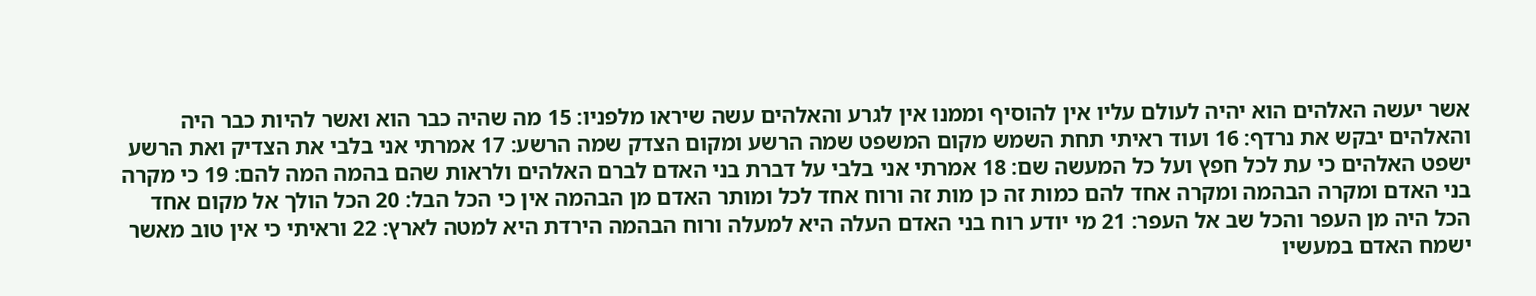אשר יעשה האלהים הוא יהיה לעולם עליו אין להוסיף וממנו אין לגרע והאלהים עשה שיראו מלפניו׃ 15 מה שהיה כבר הוא ואשר להיות כבר היה והאלהים יבקש את נרדף׃ 16 ועוד ראיתי תחת השמש מקום המשפט שמה הרשע ומקום הצדק שמה הרשע׃ 17 אמרתי אני בלבי את הצדיק ואת הרשע ישפט האלהים כי עת לכל חפץ ועל כל המעשה שם׃ 18 אמרתי אני בלבי על דברת בני האדם לברם האלהים ולראות שהם בהמה המה להם׃ 19 כי מקרה בני האדם ומקרה הבהמה ומקרה אחד להם כמות זה כן מות זה ורוח אחד לכל ומותר האדם מן הבהמה אין כי הכל הבל׃ 20 הכל הולך אל מקום אחד הכל היה מן העפר והכל שב אל העפר׃ 21 מי יודע רוח בני האדם העלה היא למעלה ורוח הבהמה הירדת היא למטה לארץ׃ 22 וראיתי כי אין טוב מאשר ישמח האדם במעשיו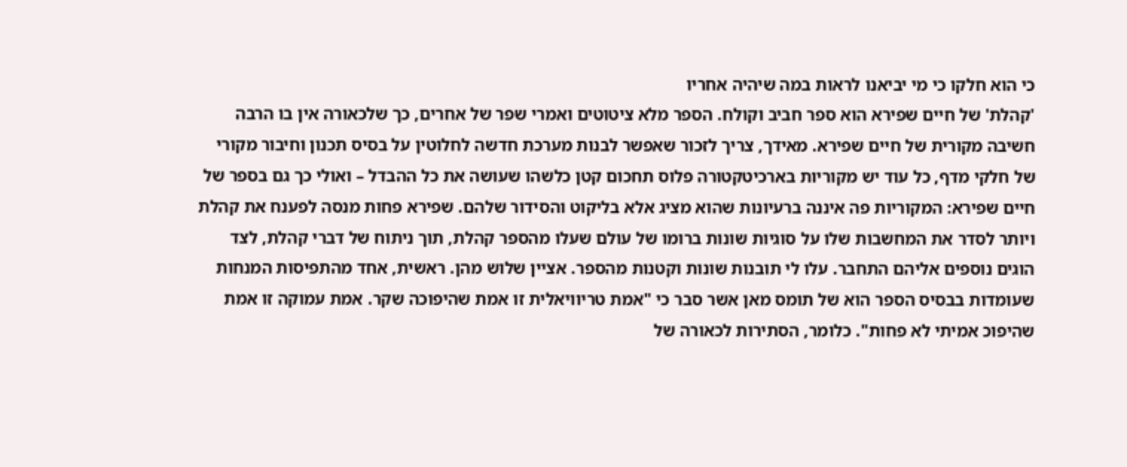כי הוא חלקו כי מי יביאנו לראות במה שיהיה אחריו
'קהלת' של חיים שפירא הוא ספר חביב וקולח. הספר מלא ציטוטים ואמרי שפר של אחרים, כך שלכאורה אין בו הרבה חשיבה מקורית של חיים שפירא. מאידך, צריך לזכור שאפשר לבנות מערכת חדשה לחלוטין על בסיס תכנון וחיבור מקורי של חלקי מדף, כל עוד יש מקוריות בארכיטקטורה פלוס תחכום קטן כלשהו שעושה את כל ההבדל – ואולי כך גם בספר של חיים שפירא: המקוריות פה איננה ברעיונות שהוא מציג אלא בליקוט והסידור שלהם. שפירא פחות מנסה לפענח את קהלת ויותר לסדר את המחשבות שלו על סוגיות שונות ברומו של עולם שעלו מהספר קהלת, תוך ניתוח של דברי קהלת, לצד הוגים נוספים אליהם התחבר. עלו לי תובנות שונות וקטנות מהספר. אציין שלוש מהן. ראשית, אחד מהתפיסות המנחות שעומדות בבסיס הספר הוא של תומס מאן אשר סבר כי "אמת טריוויאלית זו אמת שהיפוכה שקר. אמת עמוקה זו אמת שהיפוכ אמיתי לא פחות". כלומר, הסתירות לכאורה של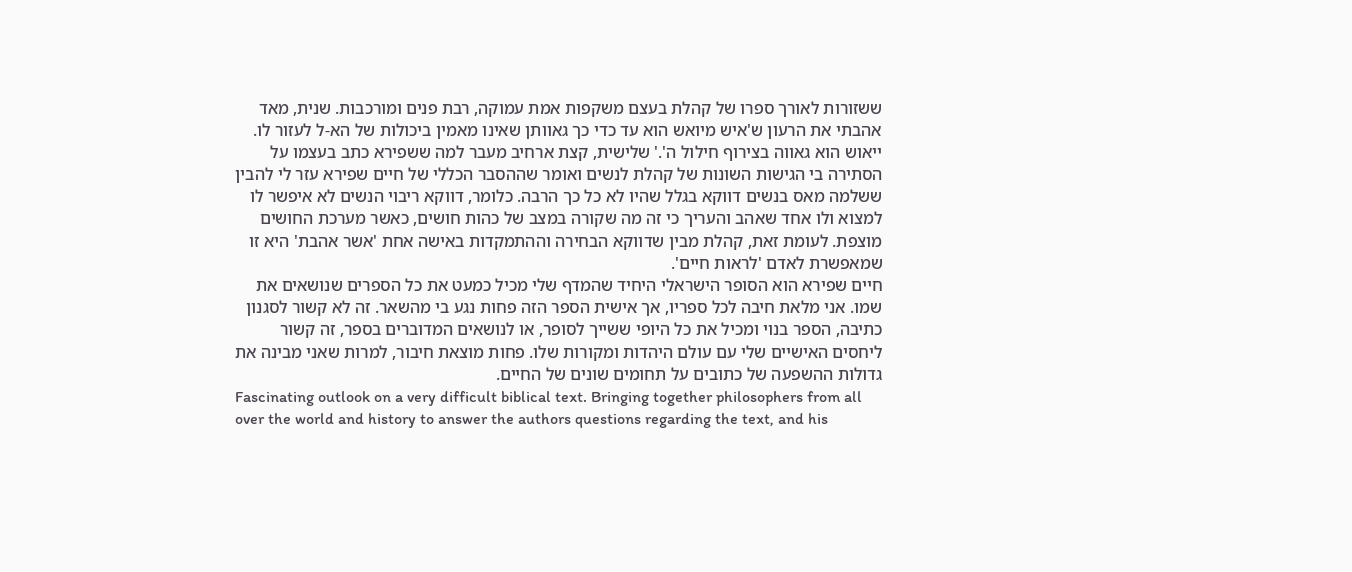ששזורות לאורך ספרו של קהלת בעצם משקפות אמת עמוקה, רבת פנים ומורכבות. שנית, מאד אהבתי את הרעון ש'איש מיואש הוא עד כדי כך גאוותן שאינו מאמין ביכולות של הא-ל לעזור לו. ייאוש הוא גאווה בצירוף חילול ה'.' שלישית, קצת ארחיב מעבר למה ששפירא כתב בעצמו על הסתירה בי הגישות השונות של קהלת לנשים ואומר שההסבר הכללי של חיים שפירא עזר לי להבין ששלמה מאס בנשים דווקא בגלל שהיו לא כל כך הרבה. כלומר, דווקא ריבוי הנשים לא איפשר לו למצוא ולו אחד שאהב והעריך כי זה מה שקורה במצב של כהות חושים, כאשר מערכת החושים מוצפת. לעומת זאת, קהלת מבין שדווקא הבחירה וההתמקדות באישה אחת 'אשר אהבת' היא זו שמאפשרת לאדם 'לראות חיים'.
חיים שפירא הוא הסופר הישראלי היחיד שהמדף שלי מכיל כמעט את כל הספרים שנושאים את שמו. אני מלאת חיבה לכל ספריו, אך אישית הספר הזה פחות נגע בי מהשאר. זה לא קשור לסגנון כתיבה, הספר בנוי ומכיל את כל היופי ששייך לסופר, או לנושאים המדוברים בספר, זה קשור ליחסים האישיים שלי עם עולם היהדות ומקורות שלו. פחות מוצאת חיבור, למרות שאני מבינה את גדולות ההשפעה של כתובים על תחומים שונים של החיים.
Fascinating outlook on a very difficult biblical text. Bringing together philosophers from all over the world and history to answer the authors questions regarding the text, and his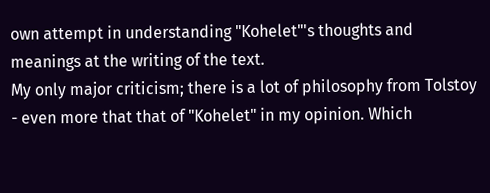own attempt in understanding "Kohelet"'s thoughts and meanings at the writing of the text.
My only major criticism; there is a lot of philosophy from Tolstoy - even more that that of "Kohelet" in my opinion. Which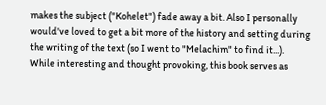makes the subject ("Kohelet") fade away a bit. Also I personally would've loved to get a bit more of the history and setting during the writing of the text (so I went to "Melachim" to find it...).
While interesting and thought provoking, this book serves as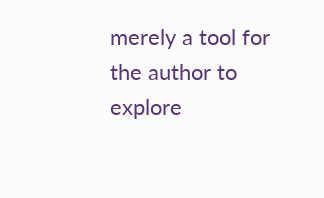merely a tool for the author to explore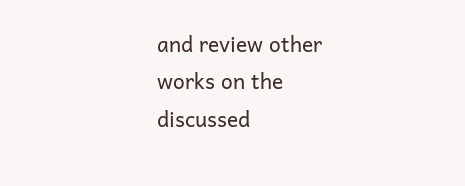and review other works on the discussed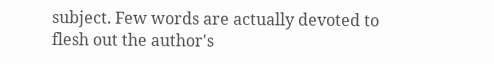subject. Few words are actually devoted to flesh out the author's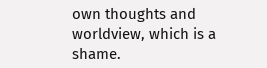own thoughts and worldview, which is a shame.